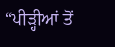“ਪੀੜ੍ਹੀਆਂ ਤੋਂ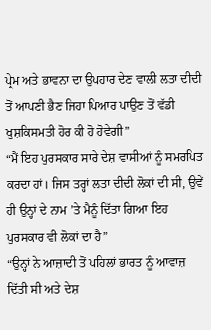ਪ੍ਰੇਮ ਅਤੇ ਭਾਵਨਾ ਦਾ ਉਪਹਾਰ ਦੇਣ ਵਾਲੀ ਲਤਾ ਦੀਦੀ ਤੋਂ ਆਪਣੀ ਭੈਣ ਜਿਹਾ ਪਿਆਰ ਪਾਉਣ ਤੋਂ ਵੱਡੀ ਖੁਸ਼ਕਿਸਮਤੀ ਹੋਰ ਕੀ ਹੋ ਹੋਵੇਗੀ”
“ਮੈਂ ਇਹ ਪੁਰਸਕਾਰ ਸਾਰੇ ਦੇਸ਼ ਵਾਸੀਆਂ ਨੂੰ ਸਮਰਪਿਤ ਕਰਦਾ ਹਾਂ। ਜਿਸ ਤਰ੍ਹਾਂ ਲਤਾ ਦੀਦੀ ਲੋਕਾਂ ਦੀ ਸੀ, ਉਵੇਂ ਹੀ ਉਨ੍ਹਾਂ ਦੇ ਨਾਮ ’ਤੇ ਮੈਨੂੰ ਦਿੱਤਾ ਗਿਆ ਇਹ ਪੁਰਸਕਾਰ ਵੀ ਲੋਕਾਂ ਦਾ ਹੈ”
“ਉਨ੍ਹਾਂ ਨੇ ਆਜ਼ਾਦੀ ਤੋਂ ਪਹਿਲਾਂ ਭਾਰਤ ਨੂੰ ਆਵਾਜ਼ ਦਿੱਤੀ ਸੀ ਅਤੇ ਦੇਸ਼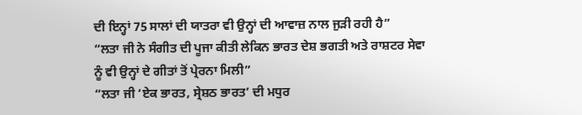ਦੀ ਇਨ੍ਹਾਂ 75 ਸਾਲਾਂ ਦੀ ਯਾਤਰਾ ਵੀ ਉਨ੍ਹਾਂ ਦੀ ਆਵਾਜ਼ ਨਾਲ ਜੁੜੀ ਰਹੀ ਹੈ”
“ਲਤਾ ਜੀ ਨੇ ਸੰਗੀਤ ਦੀ ਪੂਜਾ ਕੀਤੀ ਲੇਕਿਨ ਭਾਰਤ ਦੇਸ਼ ਭਗਤੀ ਅਤੇ ਰਾਸ਼ਟਰ ਸੇਵਾ ਨੂੰ ਵੀ ਉਨ੍ਹਾਂ ਦੇ ਗੀਤਾਂ ਤੋਂ ਪ੍ਰੇਰਨਾ ਮਿਲੀ”
“ਲਤਾ ਜੀ ‘ਏਕ ਭਾਰਤ, ਸ੍ਰੇਸ਼ਠ ਭਾਰਤ’ ਦੀ ਮਧੁਰ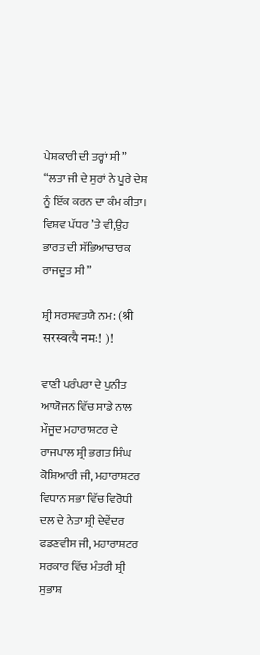ਪੇਸ਼ਕਾਰੀ ਦੀ ਤਰ੍ਹਾਂ ਸੀ”
“ਲਤਾ ਜੀ ਦੇ ਸੁਰਾਂ ਨੇ ਪੂਰੇ ਦੇਸ਼ ਨੂੰ ਇੱਕ ਕਰਨ ਦਾ ਕੰਮ ਕੀਤਾ। ਵਿਸ਼ਵ ਪੱਧਰ ’ਤੇ ਵੀ,ਉਹ ਭਾਰਤ ਦੀ ਸੱਭਿਆਚਾਰਕ ਰਾਜਦੂਤ ਸੀ”

ਸ਼੍ਰੀ ਸਰਸਵਤਯੈ ਨਮ: (श्री सरस्वत्यै नमः! )!

ਵਾਣੀ ਪਰੰਪਰਾ ਦੇ ਪੁਨੀਤ ਆਯੋਜਨ ਵਿੱਚ ਸਾਡੇ ਨਾਲ ਮੌਜੂਦ ਮਹਾਰਾਸ਼ਟਰ ਦੇ ਰਾਜਪਾਲ ਸ਼੍ਰੀ ਭਗਤ ਸਿੰਘ ਕੋਸ਼ਿਆਰੀ ਜੀ, ਮਹਾਰਾਸ਼ਟਰ ਵਿਧਾਨ ਸਭਾ ਵਿੱਚ ਵਿਰੋਧੀ ਦਲ ਦੇ ਨੇਤਾ ਸ਼੍ਰੀ ਦੇਵੇਂਦਰ ਫਡਣਵੀਸ ਜੀ, ਮਹਾਰਾਸ਼ਟਰ ਸਰਕਾਰ ਵਿੱਚ ਮੰਤਰੀ ਸ਼੍ਰੀ ਸੁਭਾਸ਼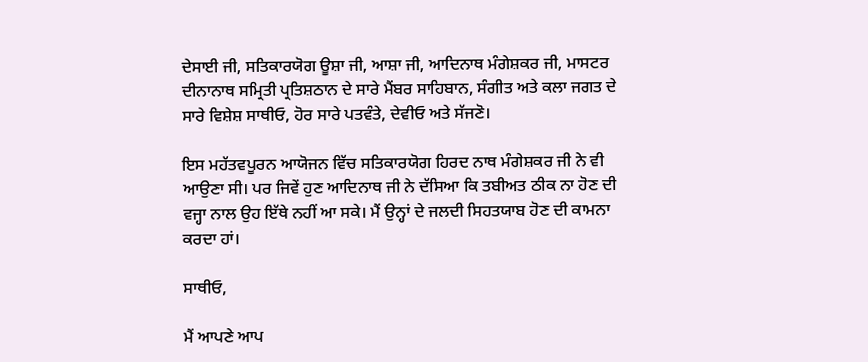ਦੇਸਾਈ ਜੀ, ਸਤਿਕਾਰਯੋਗ ਊਸ਼ਾ ਜੀ, ਆਸ਼ਾ ਜੀ, ਆਦਿਨਾਥ ਮੰਗੇਸ਼ਕਰ ਜੀ, ਮਾਸਟਰ ਦੀਨਾਨਾਥ ਸਮ੍ਰਿਤੀ ਪ੍ਰਤਿਸ਼ਠਾਨ ਦੇ ਸਾਰੇ ਮੈਂਬਰ ਸਾਹਿਬਾਨ, ਸੰਗੀਤ ਅਤੇ ਕਲਾ ਜਗਤ ਦੇ ਸਾਰੇ ਵਿਸ਼ੇਸ਼ ਸਾਥੀਓ, ਹੋਰ ਸਾਰੇ ਪਤਵੰਤੇ, ਦੇਵੀਓ ਅਤੇ ਸੱਜਣੋ।

ਇਸ ਮਹੱਤਵਪੂਰਨ ਆਯੋਜਨ ਵਿੱਚ ਸਤਿਕਾਰਯੋਗ ਹਿਰਦ ਨਾਥ ਮੰਗੇਸ਼ਕਰ ਜੀ ਨੇ ਵੀ ਆਉਣਾ ਸੀ। ਪਰ ਜਿਵੇਂ ਹੁਣ ਆਦਿਨਾਥ ਜੀ ਨੇ ਦੱਸਿਆ ਕਿ ਤਬੀਅਤ ਠੀਕ ਨਾ ਹੋਣ ਦੀ ਵਜ੍ਹਾ ਨਾਲ ਉਹ ਇੱਥੇ ਨਹੀਂ ਆ ਸਕੇ। ਮੈਂ ਉਨ੍ਹਾਂ ਦੇ ਜਲਦੀ ਸਿਹਤਯਾਬ ਹੋਣ ਦੀ ਕਾਮਨਾ ਕਰਦਾ ਹਾਂ।

ਸਾਥੀਓ,

ਮੈਂ ਆਪਣੇ ਆਪ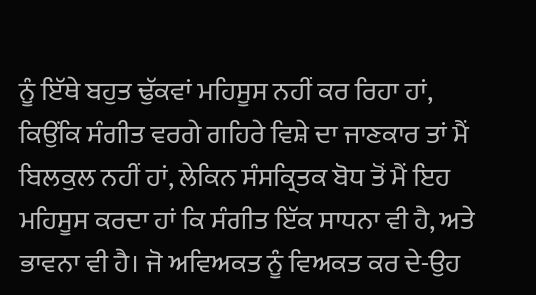ਨੂੰ ਇੱਥੇ ਬਹੁਤ ਢੁੱਕਵਾਂ ਮਹਿਸੂਸ ਨਹੀਂ ਕਰ ਰਿਹਾ ਹਾਂ, ਕਿਉਂਕਿ ਸੰਗੀਤ ਵਰਗੇ ਗਹਿਰੇ ਵਿਸ਼ੇ ਦਾ ਜਾਣਕਾਰ ਤਾਂ ਮੈਂ ਬਿਲਕੁਲ ਨਹੀਂ ਹਾਂ, ਲੇਕਿਨ ਸੰਸਕ੍ਰਿਤਕ ਬੋਧ ਤੋਂ ਮੈਂ ਇਹ ਮਹਿਸੂਸ ਕਰਦਾ ਹਾਂ ਕਿ ਸੰਗੀਤ ਇੱਕ ਸਾਧਨਾ ਵੀ ਹੈ, ਅਤੇ ਭਾਵਨਾ ਵੀ ਹੈ। ਜੋ ਅਵਿਅਕਤ ਨੂੰ ਵਿਅਕਤ ਕਰ ਦੇ-ਉਹ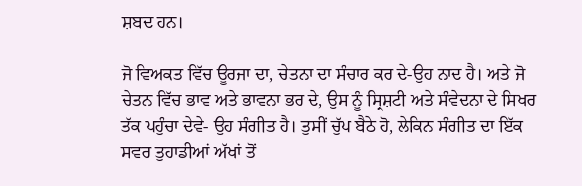ਸ਼ਬਦ ਹਨ।

ਜੋ ਵਿਅਕਤ ਵਿੱਚ ਊਰਜਾ ਦਾ, ਚੇਤਨਾ ਦਾ ਸੰਚਾਰ ਕਰ ਦੇ-ਉਹ ਨਾਦ ਹੈ। ਅਤੇ ਜੋ ਚੇਤਨ ਵਿੱਚ ਭਾਵ ਅਤੇ ਭਾਵਨਾ ਭਰ ਦੇ, ਉਸ ਨੂੰ ਸ੍ਰਿਸ਼ਟੀ ਅਤੇ ਸੰਵੇਦਨਾ ਦੇ ਸਿਖਰ ਤੱਕ ਪਹੁੰਚਾ ਦੇਵੇ- ਉਹ ਸੰਗੀਤ ਹੈ। ਤੁਸੀਂ ਚੁੱਪ ਬੈਠੇ ਹੋ, ਲੇਕਿਨ ਸੰਗੀਤ ਦਾ ਇੱਕ ਸਵਰ ਤੁਹਾਡੀਆਂ ਅੱਖਾਂ ਤੋਂ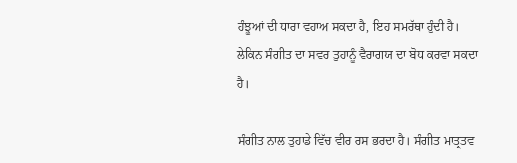ਹੰਝੂਆਂ ਦੀ ਧਾਰਾ ਵਹਾਅ ਸਕਦਾ ਹੈ, ਇਹ ਸਮਰੱਥਾ ਹੁੰਦੀ ਹੈ। ਲੇਕਿਨ ਸੰਗੀਤ ਦਾ ਸਵਰ ਤੁਹਾਨੂੰ ਵੈਰਾਗਯ ਦਾ ਬੋਧ ਕਰਵਾ ਸਕਦਾ ਹੈ।

ਸੰਗੀਤ ਨਾਲ ਤੁਹਾਡੇ ਵਿੱਚ ਵੀਰ ਰਸ ਭਰਦਾ ਹੈ। ਸੰਗੀਤ ਮਾਤ੍ਰਤਵ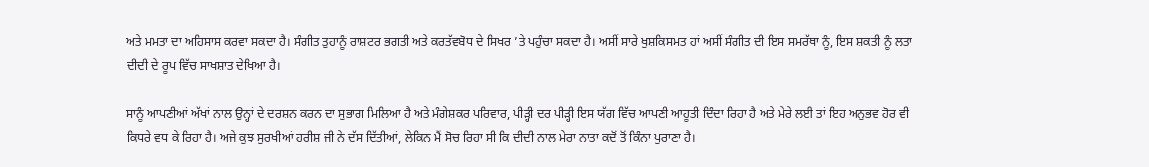ਅਤੇ ਮਮਤਾ ਦਾ ਅਹਿਸਾਸ ਕਰਵਾ ਸਕਦਾ ਹੈ। ਸੰਗੀਤ ਤੁਹਾਨੂੰ ਰਾਸ਼ਟਰ ਭਗਤੀ ਅਤੇ ਕਰਤੱਵਬੋਧ ਦੇ ਸਿਖਰ ’ਤੇ ਪਹੁੰਚਾ ਸਕਦਾ ਹੈ। ਅਸੀਂ ਸਾਰੇ ਖੁਸ਼ਕਿਸਮਤ ਹਾਂ ਅਸੀਂ ਸੰਗੀਤ ਦੀ ਇਸ ਸਮਰੱਥਾ ਨੂੰ, ਇਸ ਸ਼ਕਤੀ ਨੂੰ ਲਤਾ ਦੀਦੀ ਦੇ ਰੂਪ ਵਿੱਚ ਸਾਖਸ਼ਾਤ ਦੇਖਿਆ ਹੈ।

ਸਾਨੂੰ ਆਪਣੀਆਂ ਅੱਖਾਂ ਨਾਲ ਉਨ੍ਹਾਂ ਦੇ ਦਰਸ਼ਨ ਕਰਨ ਦਾ ਸੁਭਾਗ ਮਿਲਿਆ ਹੈ ਅਤੇ ਮੰਗੇਸ਼ਕਰ ਪਰਿਵਾਰ, ਪੀੜ੍ਹੀ ਦਰ ਪੀੜ੍ਹੀ ਇਸ ਯੱਗ ਵਿੱਚ ਆਪਣੀ ਆਹੂਤੀ ਦਿੰਦਾ ਰਿਹਾ ਹੈ ਅਤੇ ਮੇਰੇ ਲਈ ਤਾਂ ਇਹ ਅਨੁਭਵ ਹੋਰ ਵੀ ਕਿਧਰੇ ਵਧ ਕੇ ਰਿਹਾ ਹੈ। ਅਜੇ ਕੁਝ ਸੁਰਖੀਆਂ ਹਰੀਸ਼ ਜੀ ਨੇ ਦੱਸ ਦਿੱਤੀਆਂ, ਲੇਕਿਨ ਮੈਂ ਸੋਚ ਰਿਹਾ ਸੀ ਕਿ ਦੀਦੀ ਨਾਲ ਮੇਰਾ ਨਾਤਾ ਕਦੋਂ ਤੋਂ ਕਿੰਨਾ ਪੁਰਾਣਾ ਹੈ।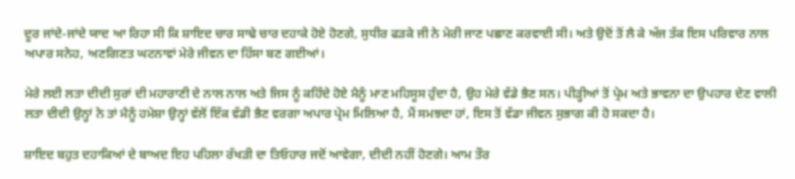ਦੂਰ ਜਾਂਦੇ-ਜਾਂਦੇ ਯਾਦ ਆ ਰਿਹਾ ਸੀ ਕਿ ਸ਼ਾਇਦ ਚਾਰ ਸਾਢੇ ਚਾਰ ਦਹਾਕੇ ਹੋਏ ਹੋਣਗੇ, ਸੁਧੀਰ ਫੜਕੇ ਜੀ ਨੇ ਮੇਰੀ ਜਾਣ ਪਛਾਣ ਕਰਵਾਈ ਸੀ। ਅਤੇ ਉਦੋਂ ਤੋਂ ਲੈ ਕੇ ਅੱਜ ਤੱਕ ਇਸ ਪਰਿਵਾਰ ਨਾਲ ਅਪਾਰ ਸਨੇਹ, ਅਣਗਿਣਤ ਘਟਨਾਵਾਂ ਮੇਰੇ ਜੀਵਨ ਦਾ ਹਿੱਸਾ ਬਣ ਗਈਆਂ।

ਮੇਰੇ ਲਈ ਲਤਾ ਦੀਦੀ ਸੁਰਾਂ ਦੀ ਮਹਾਰਾਣੀ ਦੇ ਨਾਲ ਨਾਲ ਅਤੇ ਜਿਸ ਨੂੰ ਕਹਿੰਦੇ ਹੋਏ ਮੈਨੂੰ ਮਾਣ ਮਹਿਸੂਸ ਹੁੰਦਾ ਹੈ, ਉਹ ਮੇਰੇ ਵੱਡੇ ਭੈਣ ਸਨ। ਪੀੜ੍ਹੀਆਂ ਤੋਂ ਪ੍ਰੇਮ ਅਤੇ ਭਾਵਨਾ ਦਾ ਉਪਹਾਰ ਦੇਣ ਵਾਲੀ ਲਤਾ ਦੀਦੀ ਉਨ੍ਹਾਂ ਨੇ ਤਾਂ ਮੈਨੂੰ ਹਮੇਸ਼ਾ ਉਨ੍ਹਾਂ ਵੱਲੋਂ ਇੱਕ ਵੱਡੀ ਭੈਣ ਵਰਗਾ ਅਪਾਰ ਪ੍ਰੇਮ ਮਿਲਿਆ ਹੈ, ਮੈਂ ਸਮਝਦਾ ਹਾਂ, ਇਸ ਤੋਂ ਵੱਡਾ ਜੀਵਨ ਸੁਭਾਗ ਕੀ ਹੋ ਸਕਦਾ ਹੈ।

ਸ਼ਾਇਦ ਬਹੁਤ ਦਹਾਕਿਆਂ ਦੇ ਬਾਅਦ ਇਹ ਪਹਿਲਾ ਰੱਖੜੀ ਦਾ ਤਿਓਹਾਰ ਜਦੋਂ ਆਵੇਗਾ, ਦੀਦੀ ਨਹੀਂ ਹੋਣਗੇ। ਆਮ ਤੌਰ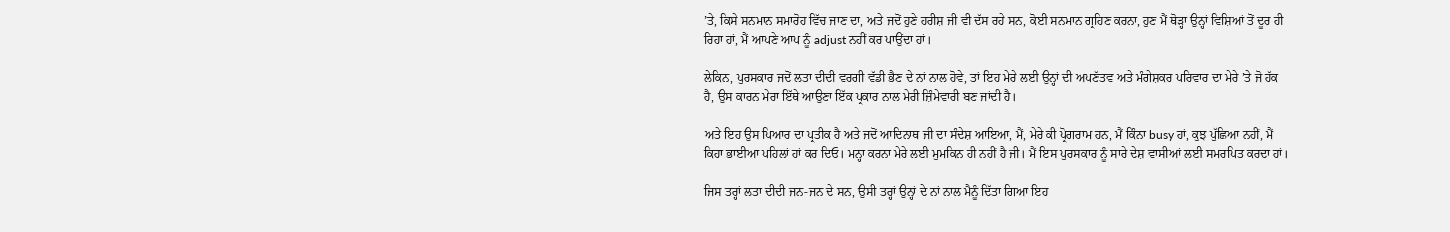’ਤੇ, ਕਿਸੇ ਸਨਮਾਨ ਸਮਾਰੋਹ ਵਿੱਚ ਜਾਣ ਦਾ, ਅਤੇ ਜਦੋਂ ਹੁਣੇ ਹਰੀਸ਼ ਜੀ ਵੀ ਦੱਸ ਰਹੇ ਸਨ, ਕੋਈ ਸਨਮਾਨ ਗ੍ਰਹਿਣ ਕਰਨਾ, ਹੁਣ ਮੈਂ ਥੋੜ੍ਹਾ ਉਨ੍ਹਾਂ ਵਿਸ਼ਿਆਂ ਤੋਂ ਦੂਰ ਹੀ ਰਿਹਾ ਹਾਂ, ਮੈਂ ਆਪਣੇ ਆਪ ਨੂੰ adjust ਨਹੀਂ ਕਰ ਪਾਉਂਦਾ ਹਾਂ।

ਲੇਕਿਨ, ਪੁਰਸਕਾਰ ਜਦੋਂ ਲਤਾ ਦੀਦੀ ਵਰਗੀ ਵੱਡੀ ਭੈਣ ਦੇ ਨਾਂ ਨਾਲ ਹੋਵੇ, ਤਾਂ ਇਹ ਮੇਰੇ ਲਈ ਉਨ੍ਹਾਂ ਦੀ ਅਪਣੱਤਵ ਅਤੇ ਮੰਗੇਸ਼ਕਰ ਪਰਿਵਾਰ ਦਾ ਮੇਰੇ ’ਤੇ ਜੋ ਹੱਕ ਹੈ, ਉਸ ਕਾਰਨ ਮੇਰਾ ਇੱਥੇ ਆਉਣਾ ਇੱਕ ਪ੍ਰਕਾਰ ਨਾਲ ਮੇਰੀ ਜ਼ਿੰਮੇਵਾਰੀ ਬਣ ਜਾਂਦੀ ਹੈ।

ਅਤੇ ਇਹ ਉਸ ਪਿਆਰ ਦਾ ਪ੍ਰਤੀਕ ਹੈ ਅਤੇ ਜਦੋਂ ਆਦਿਨਾਥ ਜੀ ਦਾ ਸੰਦੇਸ਼ ਆਇਆ, ਮੈਂ, ਮੇਰੇ ਕੀ ਪ੍ਰੋਗਰਾਮ ਹਨ, ਮੈਂ ਕਿੰਨਾ busy ਹਾਂ, ਕੁਝ ਪੁੱਛਿਆ ਨਹੀਂ, ਮੈਂ ਕਿਹਾ ਭਾਈਆ ਪਹਿਲਾਂ ਹਾਂ ਕਰ ਦਿਓ। ਮਨ੍ਹਾ ਕਰਨਾ ਮੇਰੇ ਲਈ ਮੁਮਕਿਨ ਹੀ ਨਹੀਂ ਹੈ ਜੀ। ਮੈਂ ਇਸ ਪੁਰਸਕਾਰ ਨੂੰ ਸਾਰੇ ਦੇਸ਼ ਵਾਸੀਆਂ ਲਈ ਸਮਰਪਿਤ ਕਰਦਾ ਹਾਂ।

ਜਿਸ ਤਰ੍ਹਾਂ ਲਤਾ ਦੀਦੀ ਜਨ-ਜਨ ਦੇ ਸਨ, ਉਸੀ ਤਰ੍ਹਾਂ ਉਨ੍ਹਾਂ ਦੇ ਨਾਂ ਨਾਲ ਮੈਨੂੰ ਦਿੱਤਾ ਗਿਆ ਇਹ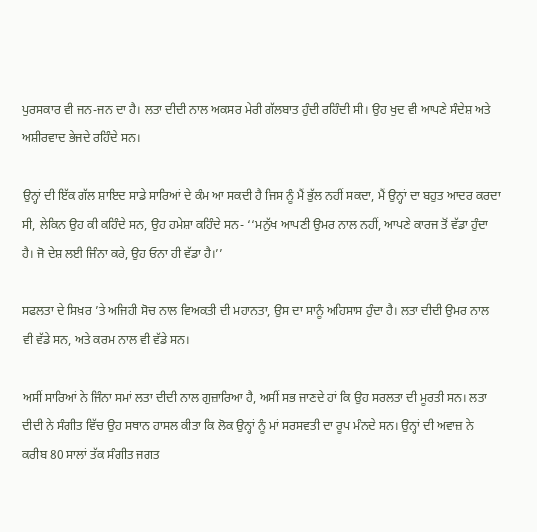ਪੁਰਸਕਾਰ ਵੀ ਜਨ-ਜਨ ਦਾ ਹੈ। ਲਤਾ ਦੀਦੀ ਨਾਲ ਅਕਸਰ ਮੇਰੀ ਗੱਲਬਾਤ ਹੁੰਦੀ ਰਹਿੰਦੀ ਸੀ। ਉਹ ਖੁਦ ਵੀ ਆਪਣੇ ਸੰਦੇਸ਼ ਅਤੇ ਅਸ਼ੀਰਵਾਦ ਭੇਜਦੇ ਰਹਿੰਦੇ ਸਨ।

ਉਨ੍ਹਾਂ ਦੀ ਇੱਕ ਗੱਲ ਸ਼ਾਇਦ ਸਾਡੇ ਸਾਰਿਆਂ ਦੇ ਕੰਮ ਆ ਸਕਦੀ ਹੈ ਜਿਸ ਨੂੰ ਮੈਂ ਭੁੱਲ ਨਹੀਂ ਸਕਦਾ, ਮੈਂ ਉਨ੍ਹਾਂ ਦਾ ਬਹੁਤ ਆਦਰ ਕਰਦਾ ਸੀ, ਲੇਕਿਨ ਉਹ ਕੀ ਕਹਿੰਦੇ ਸਨ, ਉਹ ਹਮੇਸ਼ਾ ਕਹਿੰਦੇ ਸਨ- ‘‘ਮਨੁੱਖ ਆਪਣੀ ਉਮਰ ਨਾਲ ਨਹੀਂ, ਆਪਣੇ ਕਾਰਜ ਤੋਂ ਵੱਡਾ ਹੁੰਦਾ ਹੈ। ਜੋ ਦੇਸ਼ ਲਈ ਜਿੰਨਾ ਕਰੇ, ਉਹ ਓਨਾ ਹੀ ਵੱਡਾ ਹੈ।’’

ਸਫਲਤਾ ਦੇ ਸਿਖ਼ਰ ’ਤੇ ਅਜਿਹੀ ਸੋਚ ਨਾਲ ਵਿਅਕਤੀ ਦੀ ਮਹਾਨਤਾ, ਉਸ ਦਾ ਸਾਨੂੰ ਅਹਿਸਾਸ ਹੁੰਦਾ ਹੈ। ਲਤਾ ਦੀਦੀ ਉਮਰ ਨਾਲ ਵੀ ਵੱਡੇ ਸਨ, ਅਤੇ ਕਰਮ ਨਾਲ ਵੀ ਵੱਡੇ ਸਨ।

ਅਸੀਂ ਸਾਰਿਆਂ ਨੇ ਜਿੰਨਾ ਸਮਾਂ ਲਤਾ ਦੀਦੀ ਨਾਲ ਗੁਜ਼ਾਰਿਆ ਹੈ, ਅਸੀਂ ਸਭ ਜਾਣਦੇ ਹਾਂ ਕਿ ਉਹ ਸਰਲਤਾ ਦੀ ਮੂਰਤੀ ਸਨ। ਲਤਾ ਦੀਦੀ ਨੇ ਸੰਗੀਤ ਵਿੱਚ ਉਹ ਸਥਾਨ ਹਾਸਲ ਕੀਤਾ ਕਿ ਲੋਕ ਉਨ੍ਹਾਂ ਨੂੰ ਮਾਂ ਸਰਸਵਤੀ ਦਾ ਰੂਪ ਮੰਨਦੇ ਸਨ। ਉਨ੍ਹਾਂ ਦੀ ਅਵਾਜ਼ ਨੇ ਕਰੀਬ 80 ਸਾਲਾਂ ਤੱਕ ਸੰਗੀਤ ਜਗਤ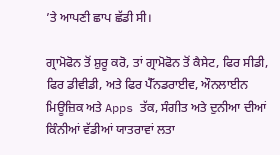’ਤੇ ਆਪਣੀ ਛਾਪ ਛੱਡੀ ਸੀ।

ਗ੍ਰਾਮੋਫੋਨ ਤੋਂ ਸ਼ੁਰੂ ਕਰੋ, ਤਾਂ ਗ੍ਰਾਮੋਫੋਨ ਤੋਂ ਕੈਸੇਟ, ਫਿਰ ਸੀਡੀ, ਫਿਰ ਡੀਵੀਡੀ, ਅਤੇ ਫਿਰ ਪੈੱਨਡਰਾਈਵ, ਔਨਲਾਈਨ ਮਿਊਜ਼ਿਕ ਅਤੇ Apps ਤੱਕ, ਸੰਗੀਤ ਅਤੇ ਦੁਨੀਆ ਦੀਆਂ ਕਿੰਨੀਆਂ ਵੱਡੀਆਂ ਯਾਤਰਾਵਾਂ ਲਤਾ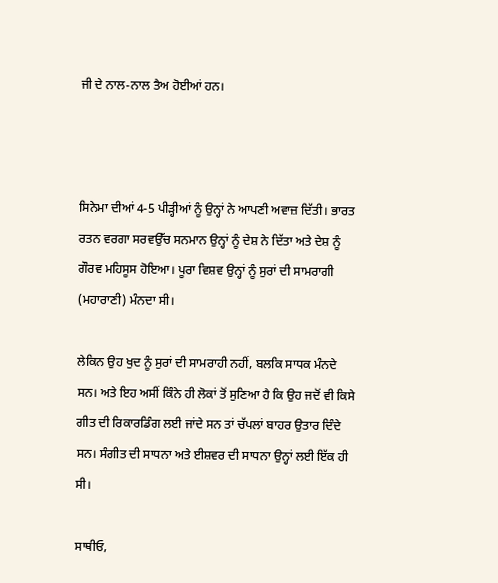ਜੀ ਦੇ ਨਾਲ-ਨਾਲ ਤੈਅ ਹੋਈਆਂ ਹਨ।



ਸਿਨੇਮਾ ਦੀਆਂ 4-5 ਪੀੜ੍ਹੀਆਂ ਨੂੰ ਉਨ੍ਹਾਂ ਨੇ ਆਪਣੀ ਅਵਾਜ਼ ਦਿੱਤੀ। ਭਾਰਤ ਰਤਨ ਵਰਗਾ ਸਰਵਉੱਚ ਸਨਮਾਨ ਉਨ੍ਹਾਂ ਨੂੰ ਦੇਸ਼ ਨੇ ਦਿੱਤਾ ਅਤੇ ਦੇਸ਼ ਨੂੰ ਗੌਰਵ ਮਹਿਸੂਸ ਹੋਇਆ। ਪੂਰਾ ਵਿਸ਼ਵ ਉਨ੍ਹਾਂ ਨੂੰ ਸੁਰਾਂ ਦੀ ਸਾਮਰਾਗੀ (ਮਹਾਰਾਣੀ) ਮੰਨਦਾ ਸੀ।

ਲੇਕਿਨ ਉਹ ਖੁਦ ਨੂੰ ਸੁਰਾਂ ਦੀ ਸਾਮਰਾਹੀ ਨਹੀਂ, ਬਲਕਿ ਸਾਧਕ ਮੰਨਦੇ ਸਨ। ਅਤੇ ਇਹ ਅਸੀਂ ਕਿੰਨੇ ਹੀ ਲੋਕਾਂ ਤੋਂ ਸੁਣਿਆ ਹੈ ਕਿ ਉਹ ਜਦੋਂ ਵੀ ਕਿਸੇ ਗੀਤ ਦੀ ਰਿਕਾਰਡਿੰਗ ਲਈ ਜਾਂਦੇ ਸਨ ਤਾਂ ਚੱਪਲਾਂ ਬਾਹਰ ਉਤਾਰ ਦਿੰਦੇ ਸਨ। ਸੰਗੀਤ ਦੀ ਸਾਧਨਾ ਅਤੇ ਈਸ਼ਵਰ ਦੀ ਸਾਧਨਾ ਉਨ੍ਹਾਂ ਲਈ ਇੱਕ ਹੀ ਸੀ।

ਸਾਥੀਓ,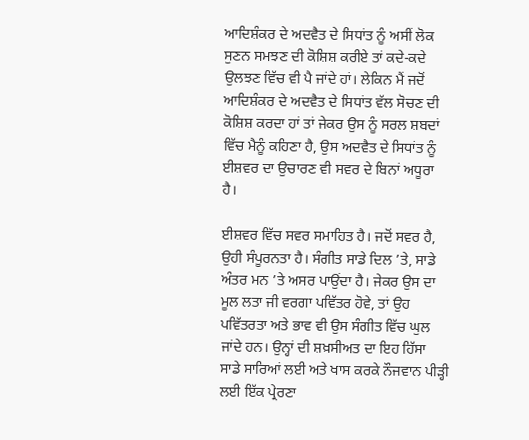ਆਦਿਸ਼ੰਕਰ ਦੇ ਅਦਵੈਤ ਦੇ ਸਿਧਾਂਤ ਨੂੰ ਅਸੀਂ ਲੋਕ ਸੁਣਨ ਸਮਝਣ ਦੀ ਕੋਸ਼ਿਸ਼ ਕਰੀਏ ਤਾਂ ਕਦੇ-ਕਦੇ ਉਲਝਣ ਵਿੱਚ ਵੀ ਪੈ ਜਾਂਦੇ ਹਾਂ। ਲੇਕਿਨ ਮੈਂ ਜਦੋਂ ਆਦਿਸ਼ੰਕਰ ਦੇ ਅਦਵੈਤ ਦੇ ਸਿਧਾਂਤ ਵੱਲ ਸੋਚਣ ਦੀ ਕੋਸ਼ਿਸ਼ ਕਰਦਾ ਹਾਂ ਤਾਂ ਜੇਕਰ ਉਸ ਨੂੰ ਸਰਲ ਸ਼ਬਦਾਂ ਵਿੱਚ ਮੈਨੂੰ ਕਹਿਣਾ ਹੈ, ਉਸ ਅਦਵੈਤ ਦੇ ਸਿਧਾਂਤ ਨੂੰ ਈਸ਼ਵਰ ਦਾ ਉਚਾਰਣ ਵੀ ਸਵਰ ਦੇ ਬਿਨਾਂ ਅਧੂਰਾ ਹੈ।

ਈਸ਼ਵਰ ਵਿੱਚ ਸਵਰ ਸਮਾਹਿਤ ਹੈ। ਜਦੋਂ ਸਵਰ ਹੈ, ਉਹੀ ਸੰਪੂਰਨਤਾ ਹੈ। ਸੰਗੀਤ ਸਾਡੇ ਦਿਲ ’ਤੇ, ਸਾਡੇ ਅੰਤਰ ਮਨ ’ਤੇ ਅਸਰ ਪਾਉਂਦਾ ਹੈ। ਜੇਕਰ ਉਸ ਦਾ ਮੂਲ ਲਤਾ ਜੀ ਵਰਗਾ ਪਵਿੱਤਰ ਹੋਵੇ, ਤਾਂ ਉਹ ਪਵਿੱਤਰਤਾ ਅਤੇ ਭਾਵ ਵੀ ਉਸ ਸੰਗੀਤ ਵਿੱਚ ਘੁਲ ਜਾਂਦੇ ਹਨ। ਉਨ੍ਹਾਂ ਦੀ ਸ਼ਖ਼ਸੀਅਤ ਦਾ ਇਹ ਹਿੱਸਾ ਸਾਡੇ ਸਾਰਿਆਂ ਲਈ ਅਤੇ ਖਾਸ ਕਰਕੇ ਨੌਜਵਾਨ ਪੀੜ੍ਹੀ ਲਈ ਇੱਕ ਪ੍ਰੇਰਣਾ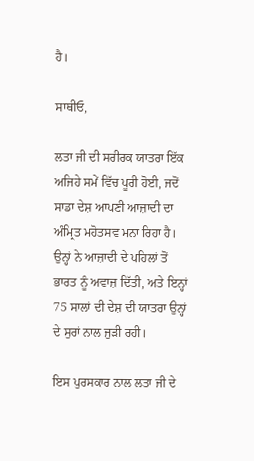ਹੈ।

ਸਾਥੀਓ,

ਲਤਾ ਜੀ ਦੀ ਸਰੀਰਕ ਯਾਤਰਾ ਇੱਕ ਅਜਿਹੇ ਸਮੇਂ ਵਿੱਚ ਪੂਰੀ ਹੋਈ, ਜਦੋਂ ਸਾਡਾ ਦੇਸ਼ ਆਪਣੀ ਆਜ਼ਾਦੀ ਦਾ ਅੰਮ੍ਰਿਤ ਮਹੋਤਸਵ ਮਨਾ ਰਿਹਾ ਹੈ। ਉਨ੍ਹਾਂ ਨੇ ਆਜ਼ਾਦੀ ਦੇ ਪਹਿਲਾਂ ਤੋਂ ਭਾਰਤ ਨੂੰ ਅਵਾਜ਼ ਦਿੱਤੀ, ਅਤੇ ਇਨ੍ਹਾਂ 75 ਸਾਲਾਂ ਦੀ ਦੇਸ਼ ਦੀ ਯਾਤਰਾ ਉਨ੍ਹਾਂ ਦੇ ਸੁਰਾਂ ਨਾਲ ਜੁੜੀ ਰਹੀ।

ਇਸ ਪੁਰਸਕਾਰ ਨਾਲ ਲਤਾ ਜੀ ਦੇ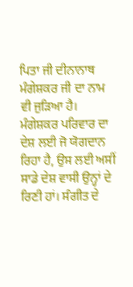ਪਿਤਾ ਜੀ ਦੀਨਾਨਾਥ ਮੰਗੇਸ਼ਕਰ ਜੀ ਦਾ ਨਾਮ ਵੀ ਜੁੜਿਆ ਹੈ। ਮੰਗੇਸ਼ਕਰ ਪਰਿਵਾਰ ਦਾ ਦੇਸ਼ ਲਈ ਜੋ ਯੋਗਦਾਨ ਰਿਹਾ ਹੈ, ਉਸ ਲਈ ਅਸੀਂ ਸਾਡੇ ਦੇਸ਼ ਵਾਸੀ ਉਨ੍ਹਾਂ ਦੇ ਰਿਣੀ ਹਾਂ। ਸੰਗੀਤ ਦੇ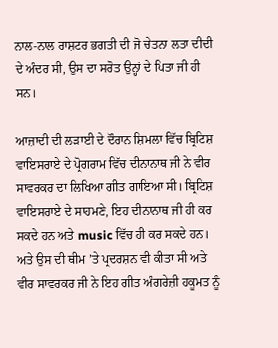ਨਾਲ-ਨਾਲ ਰਾਸ਼ਟਰ ਭਗਤੀ ਦੀ ਜੋ ਚੇਤਨਾ ਲਤਾ ਦੀਦੀ ਦੇ ਅੰਦਰ ਸੀ, ਉਸ ਦਾ ਸਰੋਤ ਉਨ੍ਹਾਂ ਦੇ ਪਿਤਾ ਜੀ ਹੀ ਸਨ।

ਆਜ਼ਾਦੀ ਦੀ ਲੜਾਈ ਦੇ ਦੌਰਾਨ ਸ਼ਿਮਲਾ ਵਿੱਚ ਬ੍ਰਿਟਿਸ਼ ਵਾਇਸਰਾਏ ਦੇ ਪ੍ਰੋਗਰਾਮ ਵਿੱਚ ਦੀਨਾਨਾਥ ਜੀ ਨੇ ਵੀਰ ਸਾਵਰਕਰ ਦਾ ਲਿਖਿਆ ਗੀਤ ਗਾਇਆ ਸੀ। ਬ੍ਰਿਟਿਸ਼ ਵਾਇਸਰਾਏ ਦੇ ਸਾਹਮਣੇ, ਇਹ ਦੀਨਾਨਾਥ ਜੀ ਹੀ ਕਰ ਸਕਦੇ ਹਨ ਅਤੇ music ਵਿੱਚ ਹੀ ਕਰ ਸਕਦੇ ਹਨ। ਅਤੇ ਉਸ ਦੀ ਥੀਮ ’ਤੇ ਪ੍ਰਦਰਸ਼ਨ ਵੀ ਕੀਤਾ ਸੀ ਅਤੇ ਵੀਰ ਸਾਵਰਕਰ ਜੀ ਨੇ ਇਹ ਗੀਤ ਅੰਗਰੇਜ਼ੀ ਹਕੂਮਤ ਨੂੰ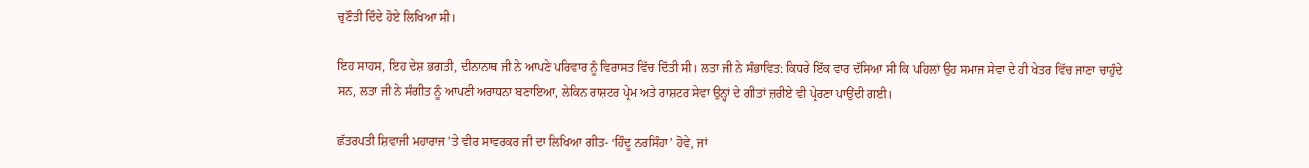ਚੁਣੌਤੀ ਦਿੰਦੇ ਹੋਏ ਲਿਖਿਆ ਸੀ।

ਇਹ ਸਾਹਸ, ਇਹ ਦੇਸ਼ ਭਗਤੀ, ਦੀਨਾਨਾਥ ਜੀ ਨੇ ਆਪਣੇ ਪਰਿਵਾਰ ਨੂੰ ਵਿਰਾਸਤ ਵਿੱਚ ਦਿੱਤੀ ਸੀ। ਲਤਾ ਜੀ ਨੇ ਸੰਭਾਵਿਤ: ਕਿਧਰੇ ਇੱਕ ਵਾਰ ਦੱਸਿਆ ਸੀ ਕਿ ਪਹਿਲਾਂ ਉਹ ਸਮਾਜ ਸੇਵਾ ਦੇ ਹੀ ਖੇਤਰ ਵਿੱਚ ਜਾਣਾ ਚਾਹੁੰਦੇ ਸਨ, ਲਤਾ ਜੀ ਨੇ ਸੰਗੀਤ ਨੂੰ ਆਪਣੀ ਅਰਾਧਨਾ ਬਣਾਇਆ, ਲੇਕਿਨ ਰਾਸ਼ਟਰ ਪ੍ਰੇਮ ਅਤੇ ਰਾਸ਼ਟਰ ਸੇਵਾ ਉਨ੍ਹਾਂ ਦੇ ਗੀਤਾਂ ਜ਼ਰੀਏ ਵੀ ਪ੍ਰੇਰਣਾ ਪਾਉਂਦੀ ਗਈ।

ਛੱਤਰਪਤੀ ਸ਼ਿਵਾਜੀ ਮਹਾਰਾਜ ’ਤੇ ਵੀਰ ਸਾਵਰਕਰ ਜੀ ਦਾ ਲਿਖਿਆ ਗੀਤ- ‘ਹਿੰਦੂ ਨਰਸਿੰਹਾ’ ਹੋਵੇ, ਜਾਂ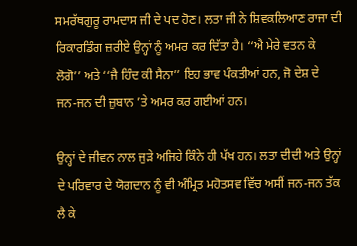ਸਮਰੱਥਗੁਰੂ ਰਾਮਦਾਸ ਜੀ ਦੇ ਪਦ ਹੋਣ। ਲਤਾ ਜੀ ਨੇ ਸ਼ਿਵਕਲਿਆਣ ਰਾਜਾ ਦੀ ਰਿਕਾਰਡਿੰਗ ਜ਼ਰੀਏ ਉਨ੍ਹਾਂ ਨੂੰ ਅਮਰ ਕਰ ਦਿੱਤਾ ਹੈ। ‘‘ਐ ਮੇਰੇ ਵਤਨ ਕੇ ਲੋਗੋ’’ ਅਤੇ ‘‘ਜੈ ਹਿੰਦ ਕੀ ਸੈਨਾ’’ ਇਹ ਭਾਵ ਪੰਕਤੀਆਂ ਹਨ, ਜੋ ਦੇਸ਼ ਦੇ ਜਨ-ਜਨ ਦੀ ਜ਼ੁਬਾਨ ’ਤੇ ਅਮਰ ਕਰ ਗਈਆਂ ਹਨ।

ਉਨ੍ਹਾਂ ਦੇ ਜੀਵਨ ਨਾਲ ਜੁੜੇ ਅਜਿਹੇ ਕਿੰਨੇ ਹੀ ਪੱਖ ਹਨ। ਲਤਾ ਦੀਦੀ ਅਤੇ ਉਨ੍ਹਾਂ ਦੇ ਪਰਿਵਾਰ ਦੇ ਯੋਗਦਾਨ ਨੂੰ ਵੀ ਅੰਮ੍ਰਿਤ ਮਹੋਤਸਵ ਵਿੱਚ ਅਸੀਂ ਜਨ-ਜਨ ਤੱਕ ਲੈ ਕੇ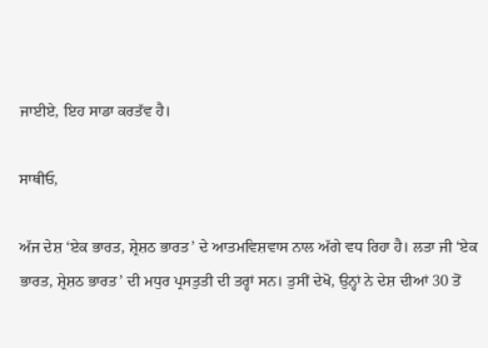ਜਾਈਏ, ਇਹ ਸਾਡਾ ਕਰਤੱਵ ਹੈ।

ਸਾਥੀਓ,

ਅੱਜ ਦੇਸ਼ ‘ਏਕ ਭਾਰਤ, ਸ਼੍ਰੇਸ਼ਠ ਭਾਰਤ’ ਦੇ ਆਤਮਵਿਸ਼ਵਾਸ ਨਾਲ ਅੱਗੇ ਵਧ ਰਿਹਾ ਹੈ। ਲਤਾ ਜੀ ‘ਏਕ ਭਾਰਤ, ਸ਼੍ਰੇਸ਼ਠ ਭਾਰਤ’ ਦੀ ਮਧੁਰ ਪ੍ਰਸਤੁਤੀ ਦੀ ਤਰ੍ਹਾਂ ਸਨ। ਤੁਸੀਂ ਦੇਖੋ, ਉਨ੍ਹਾਂ ਨੇ ਦੇਸ਼ ਦੀਆਂ 30 ਤੋਂ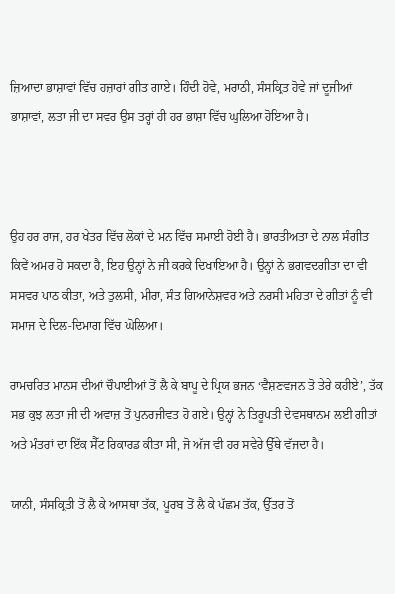ਜ਼ਿਆਦਾ ਭਾਸ਼ਾਵਾਂ ਵਿੱਚ ਹਜ਼ਾਰਾਂ ਗੀਤ ਗਾਏ। ਹਿੰਦੀ ਹੋਵੇ, ਮਰਾਠੀ, ਸੰਸਕ੍ਰਿਤ ਹੋਵੇ ਜਾਂ ਦੂਜੀਆਂ ਭਾਸ਼ਾਵਾਂ, ਲਤਾ ਜੀ ਦਾ ਸਵਰ ਉਸ ਤਰ੍ਹਾਂ ਹੀ ਹਰ ਭਾਸ਼ਾ ਵਿੱਚ ਘੁਲਿਆ ਹੋਇਆ ਹੈ।



ਉਹ ਹਰ ਰਾਜ, ਹਰ ਖੇਤਰ ਵਿੱਚ ਲੋਕਾਂ ਦੇ ਮਨ ਵਿੱਚ ਸਮਾਈ ਹੋਈ ਹੈ। ਭਾਰਤੀਅਤਾ ਦੇ ਨਾਲ ਸੰਗੀਤ ਕਿਵੇਂ ਅਮਰ ਹੋ ਸਕਦਾ ਹੈ, ਇਹ ਉਨ੍ਹਾਂ ਨੇ ਜੀ ਕਰਕੇ ਦਿਖਾਇਆ ਹੈ। ਉਨ੍ਹਾਂ ਨੇ ਭਗਵਦਗੀਤਾ ਦਾ ਵੀ ਸਸਵਰ ਪਾਠ ਕੀਤਾ, ਅਤੇ ਤੁਲਸੀ, ਮੀਰਾ, ਸੰਤ ਗਿਆਨੇਸ਼ਵਰ ਅਤੇ ਨਰਸੀ ਮਹਿਤਾ ਦੇ ਗੀਤਾਂ ਨੂੰ ਵੀ ਸਮਾਜ ਦੇ ਦਿਲ-ਦਿਮਾਗ ਵਿੱਚ ਘੋਲਿਆ।

ਰਾਮਚਰਿਤ ਮਾਨਸ ਦੀਆਂ ਚੌਪਾਈਆਂ ਤੋਂ ਲੈ ਕੇ ਬਾਪੂ ਦੇ ਪ੍ਰਿਯ ਭਜਨ ‘ਵੈਸ਼ਣਵਜਨ ਤੋ ਤੇਰੇ ਕਹੀਏ’, ਤੱਕ ਸਭ ਕੁਝ ਲਤਾ ਜੀ ਦੀ ਅਵਾਜ਼ ਤੋਂ ਪੁਨਰਜੀਵਤ ਹੋ ਗਏ। ਉਨ੍ਹਾਂ ਨੇ ਤਿਰੂਪਤੀ ਦੇਵਸਥਾਨਮ ਲਈ ਗੀਤਾਂ ਅਤੇ ਮੰਤਰਾਂ ਦਾ ਇੱਕ ਸੈੱਟ ਰਿਕਾਰਡ ਕੀਤਾ ਸੀ, ਜੋ ਅੱਜ ਵੀ ਹਰ ਸਵੇਰੇ ਉੱਥੇ ਵੱਜਦਾ ਹੈ।

ਯਾਨੀ, ਸੰਸਕ੍ਰਿਤੀ ਤੋਂ ਲੈ ਕੇ ਆਸਥਾ ਤੱਕ, ਪੂਰਬ ਤੋਂ ਲੈ ਕੇ ਪੱਛਮ ਤੱਕ, ਉੱਤਰ ਤੋਂ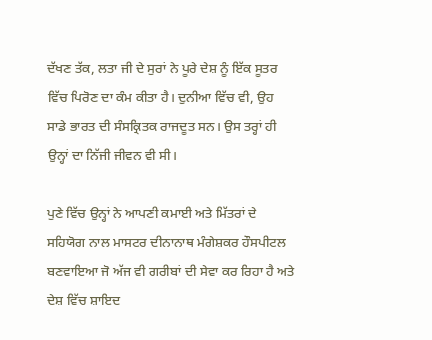ਦੱਖਣ ਤੱਕ, ਲਤਾ ਜੀ ਦੇ ਸੁਰਾਂ ਨੇ ਪੂਰੇ ਦੇਸ਼ ਨੂੰ ਇੱਕ ਸੂਤਰ ਵਿੱਚ ਪਿਰੋਣ ਦਾ ਕੰਮ ਕੀਤਾ ਹੈ। ਦੁਨੀਆ ਵਿੱਚ ਵੀ, ਉਹ ਸਾਡੇ ਭਾਰਤ ਦੀ ਸੰਸਕ੍ਰਿਤਕ ਰਾਜਦੂਤ ਸਨ। ਉਸ ਤਰ੍ਹਾਂ ਹੀ ਉਨ੍ਹਾਂ ਦਾ ਨਿੱਜੀ ਜੀਵਨ ਵੀ ਸੀ।

ਪੁਣੇ ਵਿੱਚ ਉਨ੍ਹਾਂ ਨੇ ਆਪਣੀ ਕਮਾਈ ਅਤੇ ਮਿੱਤਰਾਂ ਦੇ ਸਹਿਯੋਗ ਨਾਲ ਮਾਸਟਰ ਦੀਨਾਨਾਥ ਮੰਗੇਸ਼ਕਰ ਹੌਸਪੀਟਲ ਬਣਵਾਇਆ ਜੋ ਅੱਜ ਵੀ ਗਰੀਬਾਂ ਦੀ ਸੇਵਾ ਕਰ ਰਿਹਾ ਹੈ ਅਤੇ ਦੇਸ਼ ਵਿੱਚ ਸ਼ਾਇਦ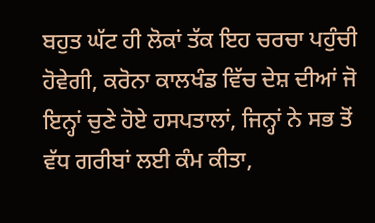ਬਹੁਤ ਘੱਟ ਹੀ ਲੋਕਾਂ ਤੱਕ ਇਹ ਚਰਚਾ ਪਹੁੰਚੀ ਹੋਵੇਗੀ, ਕਰੋਨਾ ਕਾਲਖੰਡ ਵਿੱਚ ਦੇਸ਼ ਦੀਆਂ ਜੋ ਇਨ੍ਹਾਂ ਚੁਣੇ ਹੋਏ ਹਸਪਤਾਲਾਂ, ਜਿਨ੍ਹਾਂ ਨੇ ਸਭ ਤੋਂ ਵੱਧ ਗਰੀਬਾਂ ਲਈ ਕੰਮ ਕੀਤਾ,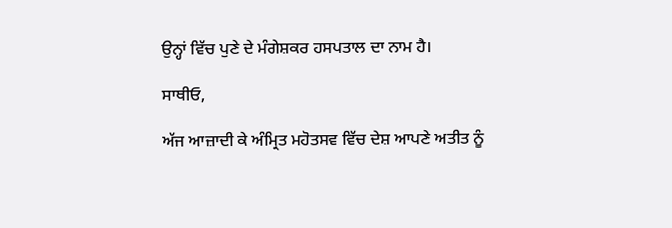ਉਨ੍ਹਾਂ ਵਿੱਚ ਪੁਣੇ ਦੇ ਮੰਗੇਸ਼ਕਰ ਹਸਪਤਾਲ ਦਾ ਨਾਮ ਹੈ।

ਸਾਥੀਓ,

ਅੱਜ ਆਜ਼ਾਦੀ ਕੇ ਅੰਮ੍ਰਿਤ ਮਹੋਤਸਵ ਵਿੱਚ ਦੇਸ਼ ਆਪਣੇ ਅਤੀਤ ਨੂੰ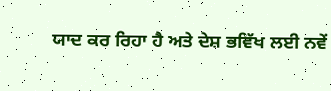ਯਾਦ ਕਰ ਰਿਹਾ ਹੈ ਅਤੇ ਦੇਸ਼ ਭਵਿੱਖ ਲਈ ਨਵੇਂ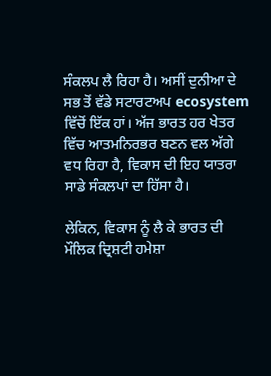ਸੰਕਲਪ ਲੈ ਰਿਹਾ ਹੈ। ਅਸੀਂ ਦੁਨੀਆ ਦੇ ਸਭ ਤੋਂ ਵੱਡੇ ਸਟਾਰਟਅਪ ecosystem ਵਿੱਚੋਂ ਇੱਕ ਹਾਂ। ਅੱਜ ਭਾਰਤ ਹਰ ਖੇਤਰ ਵਿੱਚ ਆਤਮਨਿਰਭਰ ਬਣਨ ਵਲ ਅੱਗੇ ਵਧ ਰਿਹਾ ਹੈ, ਵਿਕਾਸ ਦੀ ਇਹ ਯਾਤਰਾ ਸਾਡੇ ਸੰਕਲਪਾਂ ਦਾ ਹਿੱਸਾ ਹੈ।

ਲੇਕਿਨ, ਵਿਕਾਸ ਨੂੰ ਲੈ ਕੇ ਭਾਰਤ ਦੀ ਮੌਲਿਕ ਦ੍ਰਿਸ਼ਟੀ ਹਮੇਸ਼ਾ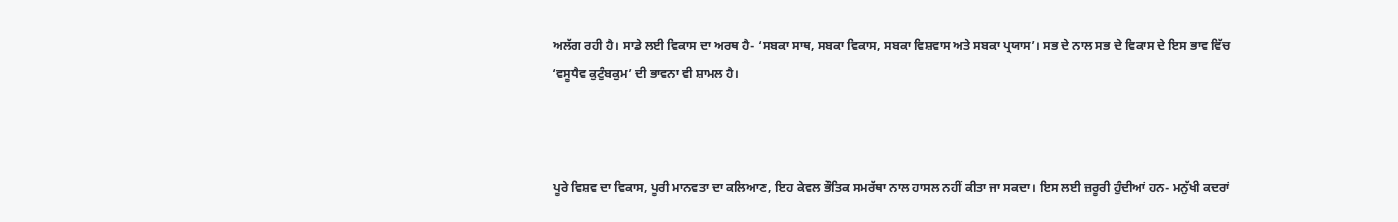ਅਲੱਗ ਰਹੀ ਹੈ। ਸਾਡੇ ਲਈ ਵਿਕਾਸ ਦਾ ਅਰਥ ਹੈ- ‘ਸਬਕਾ ਸਾਥ, ਸਬਕਾ ਵਿਕਾਸ, ਸਬਕਾ ਵਿਸ਼ਵਾਸ ਅਤੇ ਸਬਕਾ ਪ੍ਰਯਾਸ’। ਸਭ ਦੇ ਨਾਲ ਸਭ ਦੇ ਵਿਕਾਸ ਦੇ ਇਸ ਭਾਵ ਵਿੱਚ ‘ਵਸੂਧੈਵ ਕੁਟੁੰਬਕੁਮ’ ਦੀ ਭਾਵਨਾ ਵੀ ਸ਼ਾਮਲ ਹੈ।



ਪੂਰੇ ਵਿਸ਼ਵ ਦਾ ਵਿਕਾਸ, ਪੂਰੀ ਮਾਨਵਤਾ ਦਾ ਕਲਿਆਣ, ਇਹ ਕੇਵਲ ਭੌਤਿਕ ਸਮਰੱਥਾ ਨਾਲ ਹਾਸਲ ਨਹੀਂ ਕੀਤਾ ਜਾ ਸਕਦਾ। ਇਸ ਲਈ ਜ਼ਰੂਰੀ ਹੁੰਦੀਆਂ ਹਨ- ਮਨੁੱਖੀ ਕਦਰਾਂ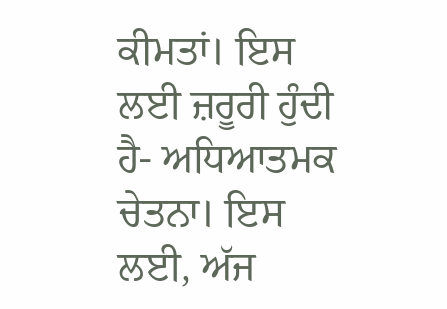ਕੀਮਤਾਂ। ਇਸ ਲਈ ਜ਼ਰੂਰੀ ਹੁੰਦੀ ਹੈ- ਅਧਿਆਤਮਕ ਚੇਤਨਾ। ਇਸ ਲਈ, ਅੱਜ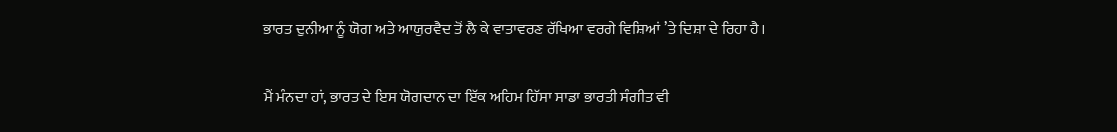ਭਾਰਤ ਦੁਨੀਆ ਨੂੰ ਯੋਗ ਅਤੇ ਆਯੁਰਵੈਦ ਤੋਂ ਲੈ ਕੇ ਵਾਤਾਵਰਣ ਰੱਖਿਆ ਵਰਗੇ ਵਿਸ਼ਿਆਂ ’ਤੇ ਦਿਸ਼ਾ ਦੇ ਰਿਹਾ ਹੈ।

ਮੈਂ ਮੰਨਦਾ ਹਾਂ, ਭਾਰਤ ਦੇ ਇਸ ਯੋਗਦਾਨ ਦਾ ਇੱਕ ਅਹਿਮ ਹਿੱਸਾ ਸਾਡਾ ਭਾਰਤੀ ਸੰਗੀਤ ਵੀ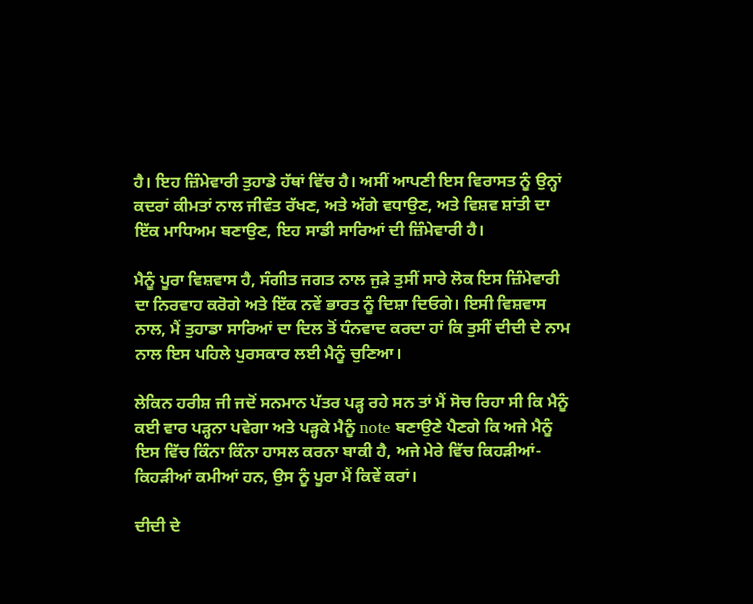ਹੈ। ਇਹ ਜ਼ਿੰਮੇਵਾਰੀ ਤੁਹਾਡੇ ਹੱਥਾਂ ਵਿੱਚ ਹੈ। ਅਸੀਂ ਆਪਣੀ ਇਸ ਵਿਰਾਸਤ ਨੂੰ ਉਨ੍ਹਾਂ ਕਦਰਾਂ ਕੀਮਤਾਂ ਨਾਲ ਜੀਵੰਤ ਰੱਖਣ, ਅਤੇ ਅੱਗੇ ਵਧਾਉਣ, ਅਤੇ ਵਿਸ਼ਵ ਸ਼ਾਂਤੀ ਦਾ ਇੱਕ ਮਾਧਿਅਮ ਬਣਾਉਣ, ਇਹ ਸਾਡੀ ਸਾਰਿਆਂ ਦੀ ਜ਼ਿੰਮੇਵਾਰੀ ਹੈ।

ਮੈਨੂੰ ਪੂਰਾ ਵਿਸ਼ਵਾਸ ਹੈ, ਸੰਗੀਤ ਜਗਤ ਨਾਲ ਜੁੜੇ ਤੁਸੀਂ ਸਾਰੇ ਲੋਕ ਇਸ ਜ਼ਿੰਮੇਵਾਰੀ ਦਾ ਨਿਰਵਾਹ ਕਰੋਗੇ ਅਤੇ ਇੱਕ ਨਵੇਂ ਭਾਰਤ ਨੂੰ ਦਿਸ਼ਾ ਦਿਓਗੇ। ਇਸੀ ਵਿਸ਼ਵਾਸ ਨਾਲ, ਮੈਂ ਤੁਹਾਡਾ ਸਾਰਿਆਂ ਦਾ ਦਿਲ ਤੋਂ ਧੰਨਵਾਦ ਕਰਦਾ ਹਾਂ ਕਿ ਤੁਸੀਂ ਦੀਦੀ ਦੇ ਨਾਮ ਨਾਲ ਇਸ ਪਹਿਲੇ ਪੁਰਸਕਾਰ ਲਈ ਮੈਨੂੰ ਚੁਣਿਆ।

ਲੇਕਿਨ ਹਰੀਸ਼ ਜੀ ਜਦੋਂ ਸਨਮਾਨ ਪੱਤਰ ਪੜ੍ਹ ਰਹੇ ਸਨ ਤਾਂ ਮੈਂ ਸੋਚ ਰਿਹਾ ਸੀ ਕਿ ਮੈਨੂੰ ਕਈ ਵਾਰ ਪੜ੍ਹਨਾ ਪਵੇਗਾ ਅਤੇ ਪੜ੍ਹਕੇ ਮੈਨੂੰ note ਬਣਾਉਣੇ ਪੈਣਗੇ ਕਿ ਅਜੇ ਮੈਨੂੰ ਇਸ ਵਿੱਚ ਕਿੰਨਾ ਕਿੰਨਾ ਹਾਸਲ ਕਰਨਾ ਬਾਕੀ ਹੈ, ਅਜੇ ਮੇਰੇ ਵਿੱਚ ਕਿਹੜੀਆਂ-ਕਿਹੜੀਆਂ ਕਮੀਆਂ ਹਨ, ਉਸ ਨੂੰ ਪੂਰਾ ਮੈਂ ਕਿਵੇਂ ਕਰਾਂ।

ਦੀਦੀ ਦੇ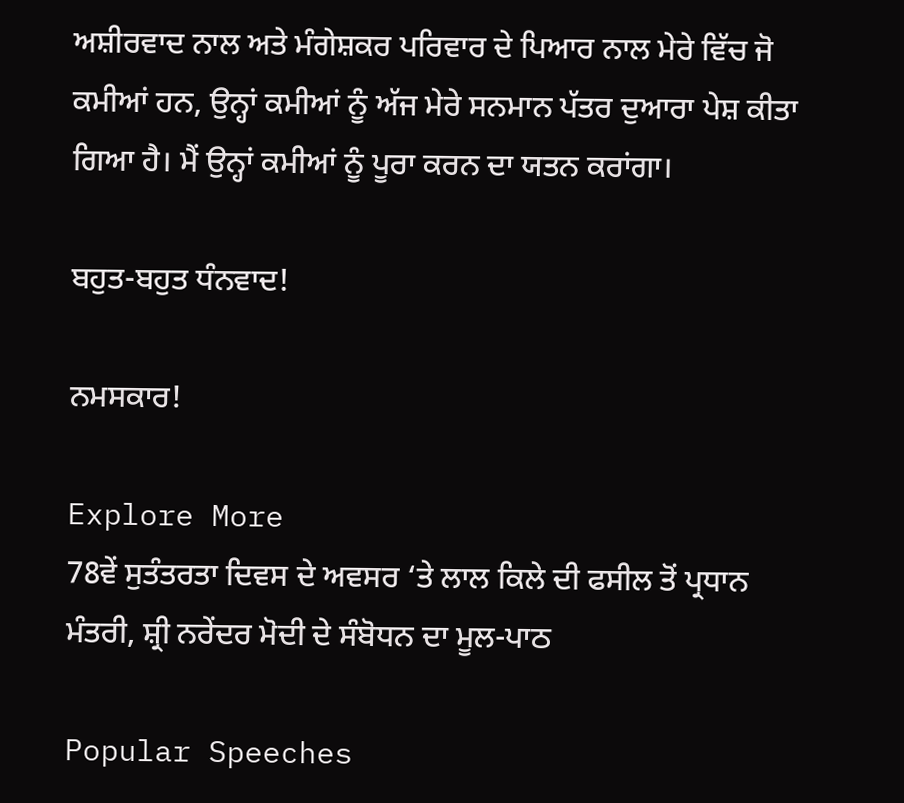ਅਸ਼ੀਰਵਾਦ ਨਾਲ ਅਤੇ ਮੰਗੇਸ਼ਕਰ ਪਰਿਵਾਰ ਦੇ ਪਿਆਰ ਨਾਲ ਮੇਰੇ ਵਿੱਚ ਜੋ ਕਮੀਆਂ ਹਨ, ਉਨ੍ਹਾਂ ਕਮੀਆਂ ਨੂੰ ਅੱਜ ਮੇਰੇ ਸਨਮਾਨ ਪੱਤਰ ਦੁਆਰਾ ਪੇਸ਼ ਕੀਤਾ ਗਿਆ ਹੈ। ਮੈਂ ਉਨ੍ਹਾਂ ਕਮੀਆਂ ਨੂੰ ਪੂਰਾ ਕਰਨ ਦਾ ਯਤਨ ਕਰਾਂਗਾ।

ਬਹੁਤ-ਬਹੁਤ ਧੰਨਵਾਦ!

ਨਮਸਕਾਰ!

Explore More
78ਵੇਂ ਸੁਤੰਤਰਤਾ ਦਿਵਸ ਦੇ ਅਵਸਰ ‘ਤੇ ਲਾਲ ਕਿਲੇ ਦੀ ਫਸੀਲ ਤੋਂ ਪ੍ਰਧਾਨ ਮੰਤਰੀ, ਸ਼੍ਰੀ ਨਰੇਂਦਰ ਮੋਦੀ ਦੇ ਸੰਬੋਧਨ ਦਾ ਮੂਲ-ਪਾਠ

Popular Speeches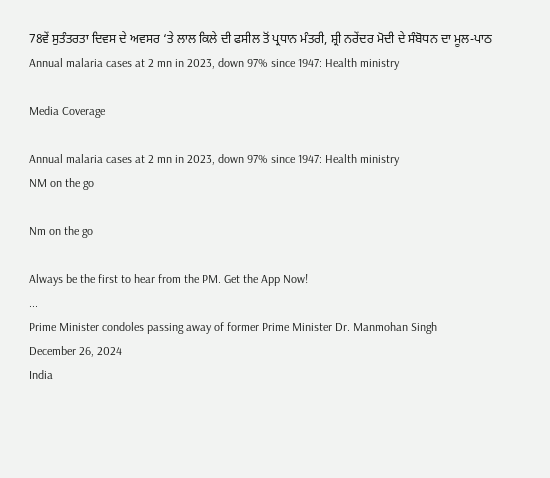78ਵੇਂ ਸੁਤੰਤਰਤਾ ਦਿਵਸ ਦੇ ਅਵਸਰ ‘ਤੇ ਲਾਲ ਕਿਲੇ ਦੀ ਫਸੀਲ ਤੋਂ ਪ੍ਰਧਾਨ ਮੰਤਰੀ, ਸ਼੍ਰੀ ਨਰੇਂਦਰ ਮੋਦੀ ਦੇ ਸੰਬੋਧਨ ਦਾ ਮੂਲ-ਪਾਠ
Annual malaria cases at 2 mn in 2023, down 97% since 1947: Health ministry

Media Coverage

Annual malaria cases at 2 mn in 2023, down 97% since 1947: Health ministry
NM on the go

Nm on the go

Always be the first to hear from the PM. Get the App Now!
...
Prime Minister condoles passing away of former Prime Minister Dr. Manmohan Singh
December 26, 2024
India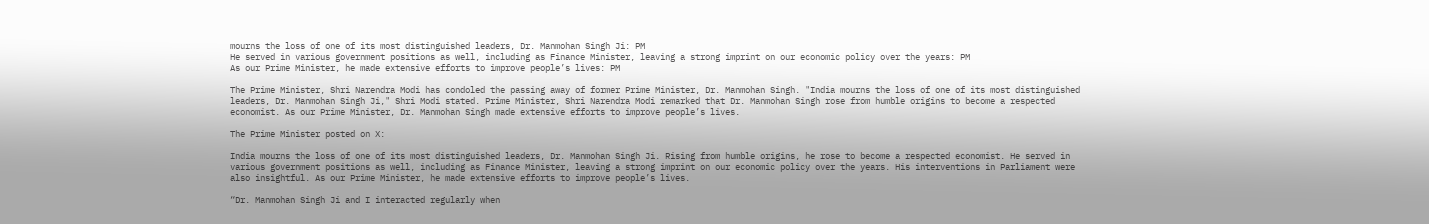mourns the loss of one of its most distinguished leaders, Dr. Manmohan Singh Ji: PM
He served in various government positions as well, including as Finance Minister, leaving a strong imprint on our economic policy over the years: PM
As our Prime Minister, he made extensive efforts to improve people’s lives: PM

The Prime Minister, Shri Narendra Modi has condoled the passing away of former Prime Minister, Dr. Manmohan Singh. "India mourns the loss of one of its most distinguished leaders, Dr. Manmohan Singh Ji," Shri Modi stated. Prime Minister, Shri Narendra Modi remarked that Dr. Manmohan Singh rose from humble origins to become a respected economist. As our Prime Minister, Dr. Manmohan Singh made extensive efforts to improve people’s lives.

The Prime Minister posted on X:

India mourns the loss of one of its most distinguished leaders, Dr. Manmohan Singh Ji. Rising from humble origins, he rose to become a respected economist. He served in various government positions as well, including as Finance Minister, leaving a strong imprint on our economic policy over the years. His interventions in Parliament were also insightful. As our Prime Minister, he made extensive efforts to improve people’s lives.

“Dr. Manmohan Singh Ji and I interacted regularly when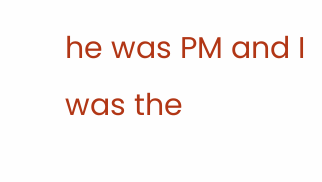he was PM and I was the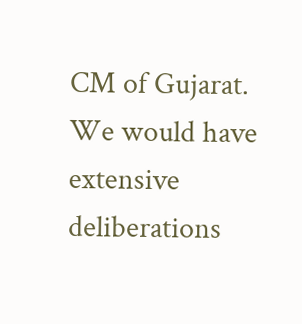CM of Gujarat. We would have extensive deliberations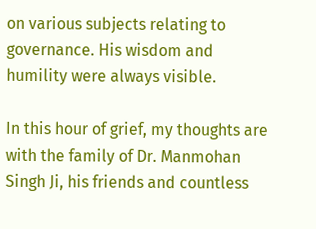on various subjects relating to governance. His wisdom and humility were always visible.

In this hour of grief, my thoughts are with the family of Dr. Manmohan Singh Ji, his friends and countless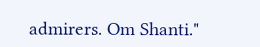admirers. Om Shanti."